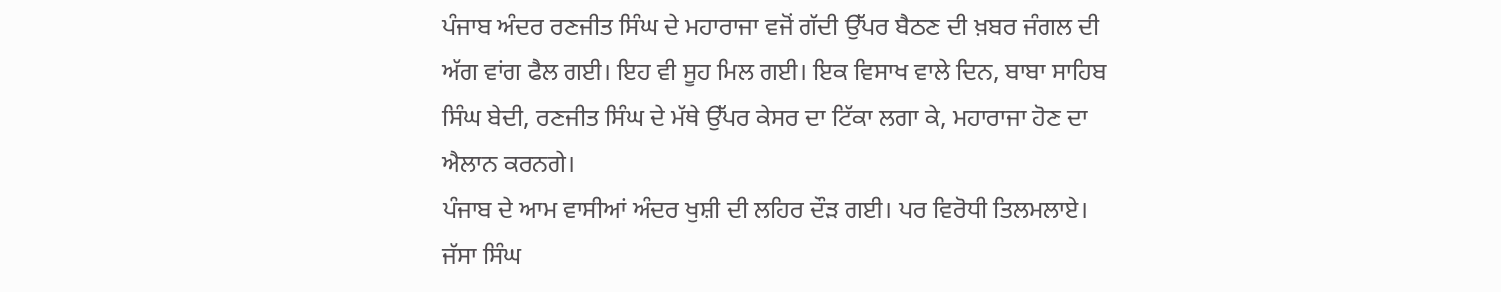ਪੰਜਾਬ ਅੰਦਰ ਰਣਜੀਤ ਸਿੰਘ ਦੇ ਮਹਾਰਾਜਾ ਵਜੋਂ ਗੱਦੀ ਉੱਪਰ ਬੈਠਣ ਦੀ ਖ਼ਬਰ ਜੰਗਲ ਦੀ ਅੱਗ ਵਾਂਗ ਫੈਲ ਗਈ। ਇਹ ਵੀ ਸੂਹ ਮਿਲ ਗਈ। ਇਕ ਵਿਸਾਖ ਵਾਲੇ ਦਿਨ, ਬਾਬਾ ਸਾਹਿਬ ਸਿੰਘ ਬੇਦੀ, ਰਣਜੀਤ ਸਿੰਘ ਦੇ ਮੱਥੇ ਉੱਪਰ ਕੇਸਰ ਦਾ ਟਿੱਕਾ ਲਗਾ ਕੇ, ਮਹਾਰਾਜਾ ਹੋਣ ਦਾ ਐਲਾਨ ਕਰਨਗੇ।
ਪੰਜਾਬ ਦੇ ਆਮ ਵਾਸੀਆਂ ਅੰਦਰ ਖੁਸ਼ੀ ਦੀ ਲਹਿਰ ਦੌੜ ਗਈ। ਪਰ ਵਿਰੋਧੀ ਤਿਲਮਲਾਏ। ਜੱਸਾ ਸਿੰਘ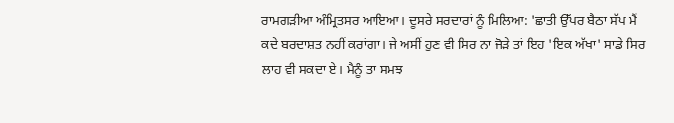ਰਾਮਗੜੀਆ ਅੰਮ੍ਰਿਤਸਰ ਆਇਆ। ਦੂਸਰੇ ਸਰਦਾਰਾਂ ਨੂੰ ਮਿਲਿਆ: 'ਛਾਤੀ ਉੱਪਰ ਬੈਠਾ ਸੱਪ ਮੈਂ ਕਦੇ ਬਰਦਾਸ਼ਤ ਨਹੀਂ ਕਰਾਂਗਾ। ਜੇ ਅਸੀਂ ਹੁਣ ਵੀ ਸਿਰ ਨਾ ਜੋੜੇ ਤਾਂ ਇਹ 'ਇਕ ਅੱਖਾ' ਸਾਡੇ ਸਿਰ ਲਾਹ ਵੀ ਸਕਦਾ ਏ। ਮੈਨੂੰ ਤਾ ਸਮਝ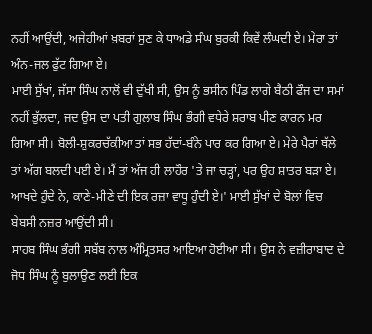ਨਹੀਂ ਆਉਂਦੀ, ਅਜੇਹੀਆਂ ਖ਼ਬਰਾਂ ਸੁਣ ਕੇ ਧਾਅਡੇ ਸੰਘ ਬੁਰਕੀ ਕਿਵੇਂ ਲੰਘਦੀ ਏ। ਮੇਰਾ ਤਾਂ ਅੰਨ-ਜਲ ਫੁੱਟ ਗਿਆ ਏ।
ਮਾਈ ਸੁੱਖਾਂ, ਜੱਸਾ ਸਿੰਘ ਨਾਲੋਂ ਵੀ ਦੁੱਖੀ ਸੀ, ਉਸ ਨੂੰ ਭਸੀਨ ਪਿੰਡ ਲਾਗੇ ਬੈਠੀ ਫੌਜ ਦਾ ਸਮਾਂ ਨਹੀਂ ਭੁੱਲਦਾ, ਜਦ ਉਸ ਦਾ ਪਤੀ ਗੁਲਾਬ ਸਿੰਘ ਭੰਗੀ ਵਧੇਰੇ ਸ਼ਰਾਬ ਪੀਣ ਕਾਰਨ ਮਰ ਗਿਆ ਸੀ। ਬੋਲੀ-ਸ਼ੁਕਰਚੱਕੀਆ ਤਾਂ ਸਭ ਹੱਦਾਂ-ਬੰਨੇ ਪਾਰ ਕਰ ਗਿਆ ਏ। ਮੇਰੇ ਪੈਰਾਂ ਥੱਲੇ ਤਾਂ ਅੱਗ ਬਲਦੀ ਪਈ ਏ। ਮੈਂ ਤਾਂ ਅੱਜ ਹੀ ਲਾਹੌਰ 'ਤੇ ਜਾ ਚੜ੍ਹਾਂ, ਪਰ ਉਹ ਸ਼ਾਤਰ ਬੜਾ ਏ। ਆਖਦੇ ਹੁੰਦੇ ਨੇ, ਕਾਣੇ-ਮੀਣੇ ਦੀ ਇਕ ਰਜ਼ਾ ਵਾਧੂ ਹੁੰਦੀ ਏ।' ਮਾਈ ਸੁੱਖਾਂ ਦੇ ਬੋਲਾਂ ਵਿਚ ਬੇਬਸੀ ਨਜ਼ਰ ਆਉਂਦੀ ਸੀ।
ਸਾਹਬ ਸਿੰਘ ਭੰਗੀ ਸਬੱਬ ਨਾਲ ਅੰਮ੍ਰਿਤਸਰ ਆਇਆ ਹੋਈਆ ਸੀ। ਉਸ ਨੇ ਵਜ਼ੀਰਾਬਾਦ ਦੇ ਜੋਧ ਸਿੰਘ ਨੂੰ ਬੁਲਾਉਣ ਲਈ ਇਕ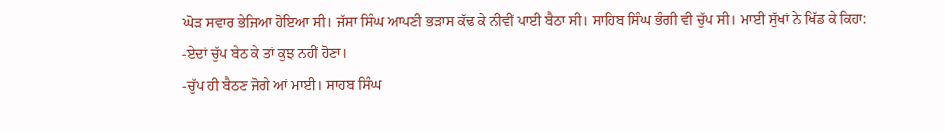ਘੋੜ ਸਵਾਰ ਭੇਜਿਆ ਹੋਇਆ ਸੀ। ਜੱਸਾ ਸਿੰਘ ਆਪਣੀ ਭੜਾਸ ਕੱਢ ਕੇ ਨੀਵੀਂ ਪਾਈ ਬੈਠਾ ਸੀ। ਸਾਹਿਬ ਸਿੰਘ ਭੰਗੀ ਵੀ ਚੁੱਪ ਸੀ। ਮਾਈ ਸੁੱਖਾਂ ਨੇ ਖਿੱਡ ਕੇ ਕਿਹਾ:
-ਏਦਾਂ ਚੁੱਪ ਬੇਠ ਕੇ ਤਾਂ ਕੁਝ ਨਹੀਂ ਹੋਣਾ।
-ਚੁੱਪ ਹੀ ਬੈਠਣ ਜੋਗੇ ਆਂ ਮਾਈ। ਸਾਹਬ ਸਿੰਘ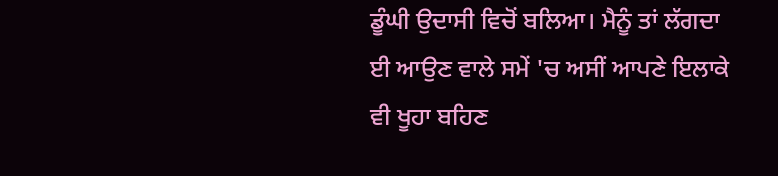ਡੂੰਘੀ ਉਦਾਸੀ ਵਿਚੋਂ ਬਲਿਆ। ਮੈਨੂੰ ਤਾਂ ਲੱਗਦਾ ਈ ਆਉਣ ਵਾਲੇ ਸਮੇਂ 'ਚ ਅਸੀਂ ਆਪਣੇ ਇਲਾਕੇ ਵੀ ਖੂਹਾ ਬਹਿਣ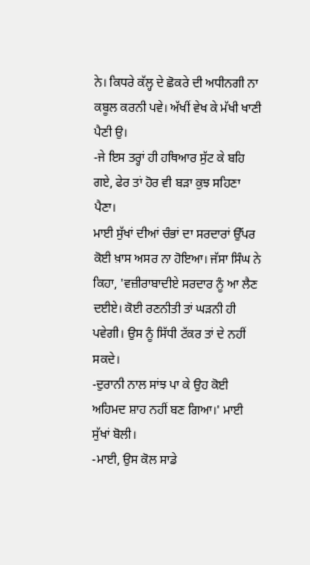ਨੇ। ਕਿਧਰੇ ਕੱਲ੍ਹ ਦੇ ਛੋਕਰੇ ਦੀ ਅਧੀਨਗੀ ਨਾ ਕਬੂਲ ਕਰਨੀ ਪਵੇ। ਅੱਖੀਂ ਵੇਖ ਕੇ ਮੱਖੀ ਖਾਣੀ ਪੈਣੀ ਉ।
-ਜੇ ਇਸ ਤਰ੍ਹਾਂ ਹੀ ਹਥਿਆਰ ਸੁੱਟ ਕੇ ਬਹਿ ਗਏ, ਫੇਰ ਤਾਂ ਹੋਰ ਵੀ ਬੜਾ ਕੁਝ ਸਹਿਣਾ ਪੈਣਾ।
ਮਾਈ ਸੁੱਖਾਂ ਦੀਆਂ ਚੰਭਾਂ ਦਾ ਸਰਦਾਰਾਂ ਉੱਪਰ ਕੋਈ ਖ਼ਾਸ ਅਸਰ ਨਾ ਹੋਇਆ। ਜੱਸਾ ਸਿੰਘ ਨੇ ਕਿਹਾ, 'ਵਜ਼ੀਰਾਬਾਦੀਏ ਸਰਦਾਰ ਨੂੰ ਆ ਲੈਣ ਦਈਏ। ਕੋਈ ਰਣਨੀਤੀ ਤਾਂ ਘੜਨੀ ਹੀ ਪਵੇਗੀ। ਉਸ ਨੂੰ ਸਿੱਧੀ ਟੱਕਰ ਤਾਂ ਦੇ ਨਹੀਂ ਸਕਦੇ।
-ਦੁਰਾਨੀ ਨਾਲ ਸਾਂਝ ਪਾ ਕੇ ਉਹ ਕੋਈ ਅਹਿਮਦ ਸ਼ਾਹ ਨਹੀਂ ਬਣ ਗਿਆ।' ਮਾਈ ਸੁੱਖਾਂ ਬੋਲੀ।
-ਮਾਈ, ਉਸ ਕੋਲ ਸਾਡੇ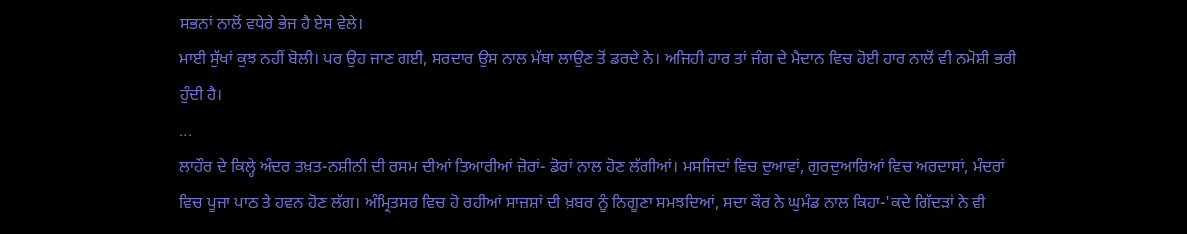ਸਭਨਾਂ ਨਾਲੋਂ ਵਧੇਰੇ ਭੇਜ ਹੈ ਏਸ ਵੇਲੇ।
ਮਾਈ ਸੁੱਖਾਂ ਕੁਝ ਨਹੀਂ ਬੋਲੀ। ਪਰ ਉਹ ਜਾਣ ਗਈ, ਸਰਦਾਰ ਉਸ ਨਾਲ ਮੱਥਾ ਲਾਉਣ ਤੋਂ ਡਰਦੇ ਨੇ। ਅਜਿਹੀ ਹਾਰ ਤਾਂ ਜੰਗ ਦੇ ਮੈਦਾਨ ਵਿਚ ਹੋਈ ਹਾਰ ਨਾਲੋਂ ਵੀ ਨਮੋਸ਼ੀ ਭਰੀ ਹੁੰਦੀ ਹੈ।
...
ਲਾਹੌਰ ਦੇ ਕਿਲ੍ਹੇ ਅੰਦਰ ਤਖ਼ਤ-ਨਸ਼ੀਨੀ ਦੀ ਰਸਮ ਦੀਆਂ ਤਿਆਰੀਆਂ ਜ਼ੋਰਾਂ- ਡੋਰਾਂ ਨਾਲ ਹੋਣ ਲੱਗੀਆਂ। ਮਸਜਿਦਾਂ ਵਿਚ ਦੁਆਵਾਂ, ਗੁਰਦੁਆਰਿਆਂ ਵਿਚ ਅਰਦਾਸਾਂ, ਮੰਦਰਾਂ ਵਿਚ ਪੂਜਾ ਪਾਠ ਤੇ ਹਵਨ ਹੋਣ ਲੱਗ। ਅੰਮ੍ਰਿਤਸਰ ਵਿਚ ਹੋ ਰਹੀਆਂ ਸਾਜ਼ਸ਼ਾਂ ਦੀ ਖ਼ਬਰ ਨੂੰ ਨਿਗੂਣਾ ਸਮਝਦਿਆਂ, ਸਦਾ ਕੌਰ ਨੇ ਘੁਮੰਡ ਨਾਲ ਕਿਹਾ-'ਕਦੇ ਗਿੱਦੜਾਂ ਨੇ ਵੀ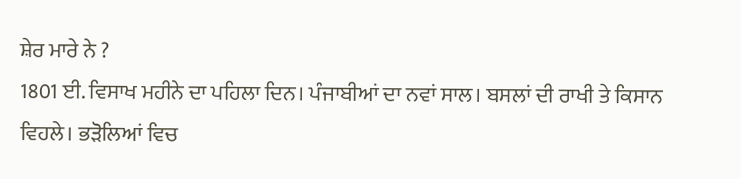ਸ਼ੇਰ ਮਾਰੇ ਨੇ ?
1801 ਈ. ਵਿਸਾਖ ਮਹੀਨੇ ਦਾ ਪਹਿਲਾ ਦਿਨ। ਪੰਜਾਬੀਆਂ ਦਾ ਨਵਾਂ ਸਾਲ। ਬਸਲਾਂ ਦੀ ਰਾਖੀ ਤੇ ਕਿਸਾਨ ਵਿਹਲੇ। ਭੜੋਲਿਆਂ ਵਿਚ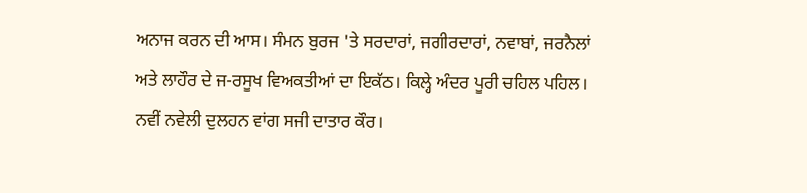ਅਨਾਜ ਕਰਨ ਦੀ ਆਸ। ਸੰਮਨ ਬੁਰਜ 'ਤੇ ਸਰਦਾਰਾਂ, ਜਗੀਰਦਾਰਾਂ, ਨਵਾਬਾਂ, ਜਰਨੈਲਾਂ ਅਤੇ ਲਾਹੌਰ ਦੇ ਜ-ਰਸੂਖ ਵਿਅਕਤੀਆਂ ਦਾ ਇਕੱਠ। ਕਿਲ੍ਹੇ ਅੰਦਰ ਪੂਰੀ ਚਹਿਲ ਪਹਿਲ। ਨਵੀਂ ਨਵੇਲੀ ਦੁਲਹਨ ਵਾਂਗ ਸਜੀ ਦਾਤਾਰ ਕੌਰ।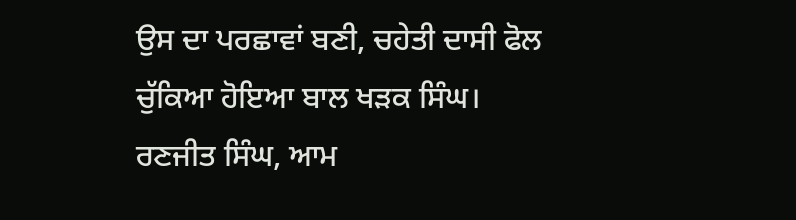ਉਸ ਦਾ ਪਰਛਾਵਾਂ ਬਣੀ, ਚਹੇਤੀ ਦਾਸੀ ਫੋਲ ਚੁੱਕਿਆ ਹੋਇਆ ਬਾਲ ਖੜਕ ਸਿੰਘ।
ਰਣਜੀਤ ਸਿੰਘ, ਆਮ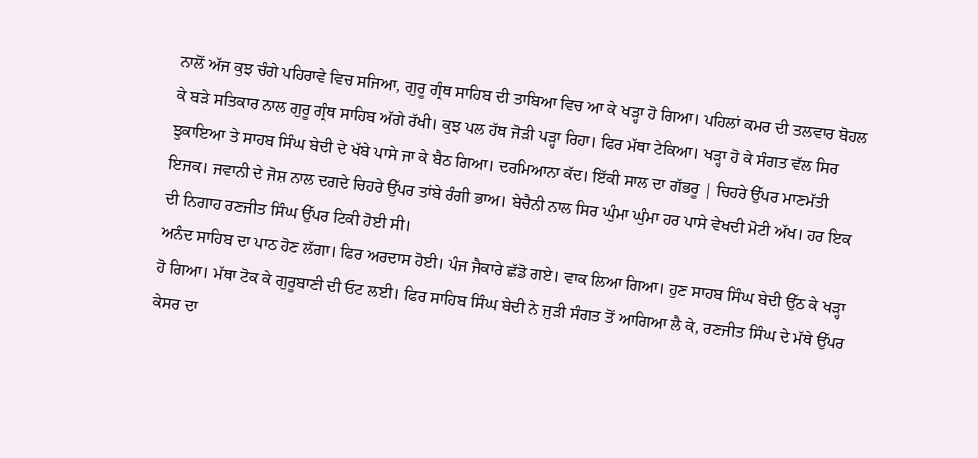ਨਾਲੋਂ ਅੱਜ ਕੁਝ ਚੰਗੇ ਪਹਿਰਾਵੇ ਵਿਚ ਸਜਿਆ, ਗੁਰੂ ਗ੍ਰੰਥ ਸਾਹਿਬ ਦੀ ਤਾਬਿਆ ਵਿਚ ਆ ਕੇ ਖੜ੍ਹਾ ਹੋ ਗਿਆ। ਪਹਿਲਾਂ ਕਮਰ ਦੀ ਤਲਵਾਰ ਬੋਹਲ ਕੇ ਬੜੇ ਸਤਿਕਾਰ ਨਾਲ ਗੁਰੂ ਗ੍ਰੰਥ ਸਾਹਿਬ ਅੱਗੇ ਰੱਖੀ। ਕੁਝ ਪਲ ਹੱਥ ਜੋੜੀ ਪੜ੍ਹਾ ਰਿਹਾ। ਫਿਰ ਮੱਥਾ ਟੇਕਿਆ। ਖੜ੍ਹਾ ਹੋ ਕੇ ਸੰਗਤ ਵੱਲ ਸਿਰ ਝੁਕਾਇਆ ਤੇ ਸਾਹਬ ਸਿੰਘ ਬੇਦੀ ਦੇ ਖੱਬੇ ਪਾਸੇ ਜਾ ਕੇ ਬੈਠ ਗਿਆ। ਦਰਮਿਆਨਾ ਕੱਦ। ਇੱਕੀ ਸਾਲ ਦਾ ਗੱਭਰੂ | ਚਿਹਰੇ ਉੱਪਰ ਮਾਣਮੱਤੀ ਇਜਕ। ਜਵਾਨੀ ਦੇ ਜੋਸ਼ ਨਾਲ ਦਗਦੇ ਚਿਹਰੇ ਉੱਪਰ ਤਾਂਬੇ ਰੰਗੀ ਭਾਅ। ਬੇਚੈਨੀ ਨਾਲ ਸਿਰ ਘੁੰਮਾ ਘੁੰਮਾ ਹਰ ਪਾਸੇ ਵੇਖਦੀ ਮੋਟੀ ਅੱਖ। ਹਰ ਇਕ ਦੀ ਨਿਗਾਹ ਰਣਜੀਤ ਸਿੰਘ ਉੱਪਰ ਟਿਕੀ ਹੋਈ ਸੀ।
ਅਨੰਦ ਸਾਹਿਬ ਦਾ ਪਾਠ ਹੋਣ ਲੱਗਾ। ਫਿਰ ਅਰਦਾਸ ਹੋਈ। ਪੰਜ ਜੈਕਾਰੇ ਛੱਡੋ ਗਏ। ਵਾਕ ਲਿਆ ਗਿਆ। ਹੁਣ ਸਾਹਬ ਸਿੰਘ ਬੇਦੀ ਉੱਠ ਕੇ ਖੜ੍ਹਾ ਹੋ ਗਿਆ। ਮੱਥਾ ਟੋਕ ਕੇ ਗੁਰੂਬਾਣੀ ਦੀ ਓਟ ਲਈ। ਫਿਰ ਸਾਹਿਬ ਸਿੰਘ ਬੇਦੀ ਨੇ ਜੁੜੀ ਸੰਗਤ ਤੋਂ ਆਗਿਆ ਲੈ ਕੇ, ਰਣਜੀਤ ਸਿੰਘ ਦੇ ਮੱਥੇ ਉੱਪਰ ਕੇਸਰ ਦਾ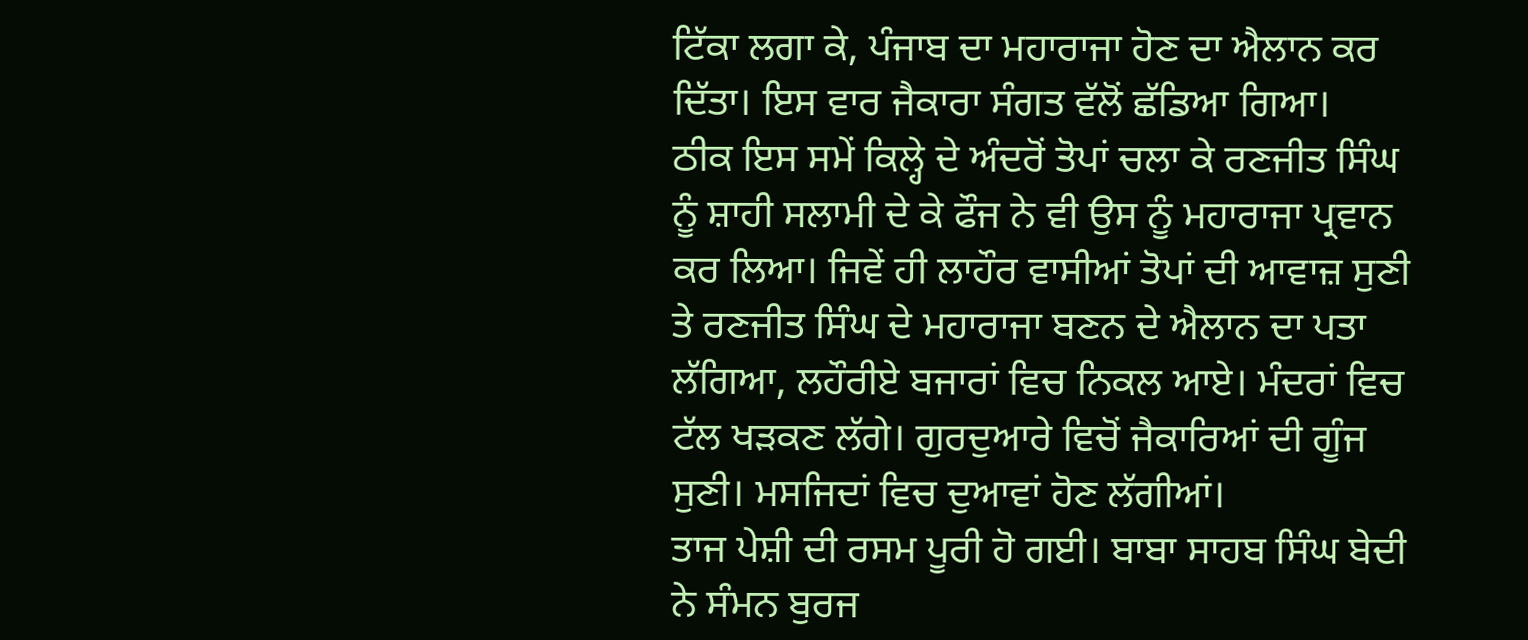ਟਿੱਕਾ ਲਗਾ ਕੇ, ਪੰਜਾਬ ਦਾ ਮਹਾਰਾਜਾ ਹੋਣ ਦਾ ਐਲਾਨ ਕਰ ਦਿੱਤਾ। ਇਸ ਵਾਰ ਜੈਕਾਰਾ ਸੰਗਤ ਵੱਲੋਂ ਛੱਡਿਆ ਗਿਆ।
ਠੀਕ ਇਸ ਸਮੇਂ ਕਿਲ੍ਹੇ ਦੇ ਅੰਦਰੋਂ ਤੋਪਾਂ ਚਲਾ ਕੇ ਰਣਜੀਤ ਸਿੰਘ ਨੂੰ ਸ਼ਾਹੀ ਸਲਾਮੀ ਦੇ ਕੇ ਫੌਜ ਨੇ ਵੀ ਉਸ ਨੂੰ ਮਹਾਰਾਜਾ ਪ੍ਰਵਾਨ ਕਰ ਲਿਆ। ਜਿਵੇਂ ਹੀ ਲਾਹੌਰ ਵਾਸੀਆਂ ਤੋਪਾਂ ਦੀ ਆਵਾਜ਼ ਸੁਣੀ ਤੇ ਰਣਜੀਤ ਸਿੰਘ ਦੇ ਮਹਾਰਾਜਾ ਬਣਨ ਦੇ ਐਲਾਨ ਦਾ ਪਤਾ ਲੱਗਿਆ, ਲਹੌਰੀਏ ਬਜਾਰਾਂ ਵਿਚ ਨਿਕਲ ਆਏ। ਮੰਦਰਾਂ ਵਿਚ ਟੱਲ ਖੜਕਣ ਲੱਗੇ। ਗੁਰਦੁਆਰੇ ਵਿਚੋਂ ਜੈਕਾਰਿਆਂ ਦੀ ਗੂੰਜ ਸੁਣੀ। ਮਸਜਿਦਾਂ ਵਿਚ ਦੁਆਵਾਂ ਹੋਣ ਲੱਗੀਆਂ।
ਤਾਜ ਪੇਸ਼ੀ ਦੀ ਰਸਮ ਪੂਰੀ ਹੋ ਗਈ। ਬਾਬਾ ਸਾਹਬ ਸਿੰਘ ਬੇਦੀ ਨੇ ਸੰਮਨ ਬੁਰਜ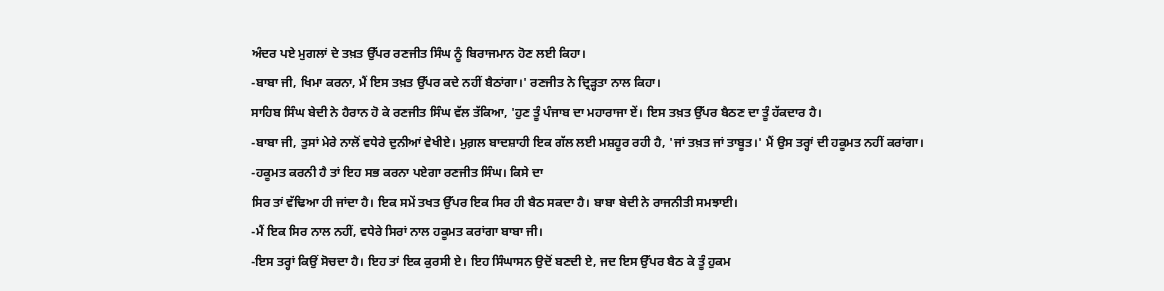ਅੰਦਰ ਪਏ ਮੁਗਲਾਂ ਦੇ ਤਖ਼ਤ ਉੱਪਰ ਰਣਜੀਤ ਸਿੰਘ ਨੂੰ ਬਿਰਾਜਮਾਨ ਹੋਣ ਲਈ ਕਿਹਾ।
-ਬਾਬਾ ਜੀ, ਖਿਮਾ ਕਰਨਾ, ਮੈਂ ਇਸ ਤਖ਼ਤ ਉੱਪਰ ਕਦੇ ਨਹੀਂ ਬੈਠਾਂਗਾ।' ਰਣਜੀਤ ਨੇ ਦ੍ਰਿੜ੍ਹਤਾ ਨਾਲ ਕਿਹਾ।
ਸਾਹਿਬ ਸਿੰਘ ਬੇਦੀ ਨੇ ਹੈਰਾਨ ਹੋ ਕੇ ਰਣਜੀਤ ਸਿੰਘ ਵੱਲ ਤੱਕਿਆ, 'ਹੁਣ ਤੂੰ ਪੰਜਾਬ ਦਾ ਮਹਾਰਾਜਾ ਏਂ। ਇਸ ਤਖ਼ਤ ਉੱਪਰ ਬੈਠਣ ਦਾ ਤੂੰ ਹੱਕਦਾਰ ਹੈ।
-ਬਾਬਾ ਜੀ, ਤੁਸਾਂ ਮੇਰੇ ਨਾਲੋਂ ਵਧੇਰੇ ਦੁਨੀਆਂ ਵੇਖੀਏ। ਮੁਗ਼ਲ ਬਾਦਸ਼ਾਹੀ ਇਕ ਗੱਲ ਲਈ ਮਸ਼ਹੂਰ ਰਹੀ ਹੈ, 'ਜਾਂ ਤਖ਼ਤ ਜਾਂ ਤਾਬੂਤ।' ਮੈਂ ਉਸ ਤਰ੍ਹਾਂ ਦੀ ਹਕੂਮਤ ਨਹੀਂ ਕਰਾਂਗਾ।
-ਹਕੂਮਤ ਕਰਨੀ ਹੈ ਤਾਂ ਇਹ ਸਭ ਕਰਨਾ ਪਏਗਾ ਰਣਜੀਤ ਸਿੰਘ। ਕਿਸੇ ਦਾ
ਸਿਰ ਤਾਂ ਵੱਢਿਆ ਹੀ ਜਾਂਦਾ ਹੈ। ਇਕ ਸਮੇਂ ਤਖਤ ਉੱਪਰ ਇਕ ਸਿਰ ਹੀ ਬੈਠ ਸਕਦਾ ਹੈ। ਬਾਬਾ ਬੇਦੀ ਨੇ ਰਾਜਨੀਤੀ ਸਮਝਾਈ।
-ਮੈਂ ਇਕ ਸਿਰ ਨਾਲ ਨਹੀਂ, ਵਧੇਰੇ ਸਿਰਾਂ ਨਾਲ ਹਕੂਮਤ ਕਰਾਂਗਾ ਬਾਬਾ ਜੀ।
-ਇਸ ਤਰ੍ਹਾਂ ਕਿਉਂ ਸੋਚਦਾ ਹੈ। ਇਹ ਤਾਂ ਇਕ ਕੁਰਸੀ ਏ। ਇਹ ਸਿੰਘਾਸਨ ਉਦੋਂ ਬਣਦੀ ਏ, ਜਦ ਇਸ ਉੱਪਰ ਬੈਠ ਕੇ ਤੂੰ ਹੁਕਮ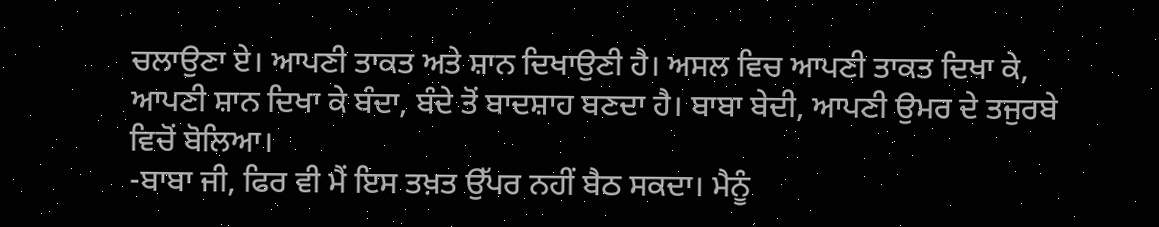ਚਲਾਉਣਾ ਏ। ਆਪਣੀ ਤਾਕਤ ਅਤੇ ਸ਼ਾਨ ਦਿਖਾਉਣੀ ਹੈ। ਅਸਲ ਵਿਚ ਆਪਣੀ ਤਾਕਤ ਦਿਖਾ ਕੇ, ਆਪਣੀ ਸ਼ਾਨ ਦਿਖਾ ਕੇ ਬੰਦਾ, ਬੰਦੇ ਤੋਂ ਬਾਦਸ਼ਾਹ ਬਣਦਾ ਹੈ। ਬਾਬਾ ਬੇਦੀ, ਆਪਣੀ ਉਮਰ ਦੇ ਤਜੁਰਬੇ ਵਿਚੋਂ ਬੋਲਿਆ।
-ਬਾਬਾ ਜੀ, ਫਿਰ ਵੀ ਮੈਂ ਇਸ ਤਖ਼ਤ ਉੱਪਰ ਨਹੀਂ ਬੈਠ ਸਕਦਾ। ਮੈਨੂੰ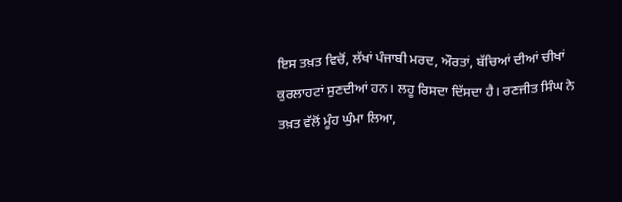ਇਸ ਤਖ਼ਤ ਵਿਚੋਂ, ਲੱਖਾਂ ਪੰਜਾਬੀ ਮਰਦ, ਔਰਤਾਂ, ਬੱਚਿਆਂ ਦੀਆਂ ਚੀਖਾਂ ਕੁਰਲਾਹਟਾਂ ਸੁਣਦੀਆਂ ਹਨ। ਲਹੂ ਰਿਸਦਾ ਦਿੱਸਦਾ ਹੈ। ਰਣਜੀਤ ਸਿੰਘ ਨੇ ਤਖ਼ਤ ਵੱਲੋਂ ਮੂੰਹ ਘੁੰਮਾ ਲਿਆ,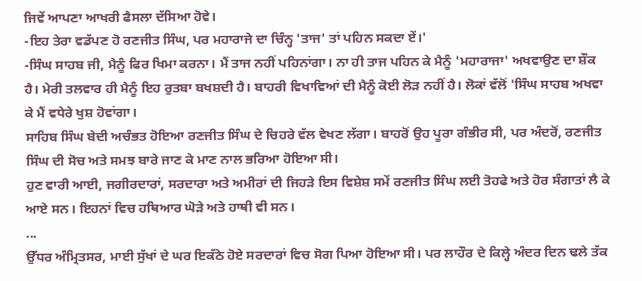ਜਿਵੇਂ ਆਪਣਾ ਆਖਰੀ ਫੈਸਲਾ ਦੱਸਿਆ ਹੋਵੇ।
-ਇਹ ਤੇਰਾ ਵਡੱਪਣ ਹੋ ਰਣਜੀਤ ਸਿੰਘ, ਪਰ ਮਹਾਰਾਜੇ ਦਾ ਚਿੰਨ੍ਹ 'ਤਾਜ' ਤਾਂ ਪਹਿਨ ਸਕਦਾ ਏਂ।'
-ਸਿੰਘ ਸਾਹਬ ਜੀ, ਮੈਨੂੰ ਫਿਰ ਖਿਮਾ ਕਰਨਾ। ਮੈਂ ਤਾਜ ਨਹੀਂ ਪਹਿਨਾਂਗਾ। ਨਾ ਹੀ ਤਾਜ ਪਹਿਨ ਕੇ ਮੈਨੂੰ 'ਮਹਾਰਾਜਾ' ਅਖਵਾਉਣ ਦਾ ਸ਼ੌਕ ਹੈ। ਮੇਰੀ ਤਲਵਾਰ ਹੀ ਮੈਨੂੰ ਇਹ ਰੁਤਬਾ ਬਖਸ਼ਦੀ ਹੈ। ਬਾਹਰੀ ਵਿਖਾਵਿਆਂ ਦੀ ਮੈਨੂੰ ਕੋਈ ਲੋੜ ਨਹੀਂ ਹੈ। ਲੋਕਾਂ ਵੱਲੋਂ 'ਸਿੰਘ ਸਾਹਬ ਅਖਵਾ ਕੇ ਮੈਂ ਵਧੇਰੇ ਖੁਸ਼ ਹੋਵਾਂਗਾ।
ਸਾਹਿਬ ਸਿੰਘ ਬੇਦੀ ਅਚੰਭਤ ਹੋਇਆ ਰਣਜੀਤ ਸਿੰਘ ਦੇ ਚਿਹਰੇ ਵੱਲ ਵੇਖਣ ਲੱਗਾ। ਬਾਹਰੋਂ ਉਹ ਪੂਰਾ ਗੰਭੀਰ ਸੀ, ਪਰ ਅੰਦਰੋਂ, ਰਣਜੀਤ ਸਿੰਘ ਦੀ ਸੋਚ ਅਤੇ ਸਮਝ ਬਾਰੇ ਜਾਣ ਕੇ ਮਾਣ ਨਾਲ ਭਰਿਆ ਹੋਇਆ ਸੀ।
ਹੁਣ ਵਾਰੀ ਆਈ, ਜਗੀਰਦਾਰਾਂ, ਸਰਦਾਰਾ ਅਤੇ ਅਮੀਰਾਂ ਦੀ ਜਿਹੜੇ ਇਸ ਵਿਸ਼ੇਸ਼ ਸਮੇਂ ਰਣਜੀਤ ਸਿੰਘ ਲਈ ਤੋਹਫੇ ਅਤੇ ਹੋਰ ਸੰਗਾਤਾਂ ਲੈ ਕੇ ਆਏ ਸਨ। ਇਹਨਾਂ ਵਿਚ ਹਥਿਆਰ ਘੋੜੇ ਅਤੇ ਹਾਥੀ ਵੀ ਸਨ।
...
ਉੱਧਰ ਅੰਮ੍ਰਿਤਸਰ, ਮਾਈ ਸੁੱਖਾਂ ਦੇ ਘਰ ਇਕੱਠੇ ਹੋਏ ਸਰਦਾਰਾਂ ਵਿਚ ਸੋਗ ਪਿਆ ਹੋਇਆ ਸੀ। ਪਰ ਲਾਹੌਰ ਦੇ ਕਿਲ੍ਹੇ ਅੰਦਰ ਦਿਨ ਢਲੇ ਤੱਕ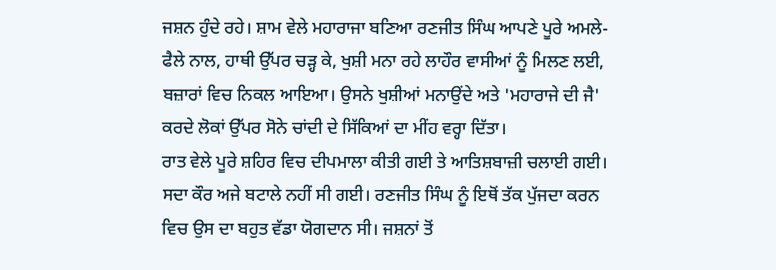ਜਸ਼ਨ ਹੁੰਦੇ ਰਹੇ। ਸ਼ਾਮ ਵੇਲੇ ਮਹਾਰਾਜਾ ਬਣਿਆ ਰਣਜੀਤ ਸਿੰਘ ਆਪਣੇ ਪੂਰੇ ਅਮਲੇ-ਫੈਲੇ ਨਾਲ, ਹਾਥੀ ਉੱਪਰ ਚੜ੍ਹ ਕੇ, ਖੁਸ਼ੀ ਮਨਾ ਰਹੇ ਲਾਹੌਰ ਵਾਸੀਆਂ ਨੂੰ ਮਿਲਣ ਲਈ, ਬਜ਼ਾਰਾਂ ਵਿਚ ਨਿਕਲ ਆਇਆ। ਉਸਨੇ ਖੁਸ਼ੀਆਂ ਮਨਾਉਂਦੇ ਅਤੇ 'ਮਹਾਰਾਜੇ ਦੀ ਜੈ' ਕਰਦੇ ਲੋਕਾਂ ਉੱਪਰ ਸੋਨੇ ਚਾਂਦੀ ਦੇ ਸਿੱਕਿਆਂ ਦਾ ਮੀਂਹ ਵਰ੍ਹਾ ਦਿੱਤਾ।
ਰਾਤ ਵੇਲੇ ਪੂਰੇ ਸ਼ਹਿਰ ਵਿਚ ਦੀਪਮਾਲਾ ਕੀਤੀ ਗਈ ਤੇ ਆਤਿਸ਼ਬਾਜ਼ੀ ਚਲਾਈ ਗਈ।
ਸਦਾ ਕੌਰ ਅਜੇ ਬਟਾਲੇ ਨਹੀਂ ਸੀ ਗਈ। ਰਣਜੀਤ ਸਿੰਘ ਨੂੰ ਇਥੋਂ ਤੱਕ ਪੁੱਜਦਾ ਕਰਨ ਵਿਚ ਉਸ ਦਾ ਬਹੁਤ ਵੱਡਾ ਯੋਗਦਾਨ ਸੀ। ਜਸ਼ਨਾਂ ਤੋਂ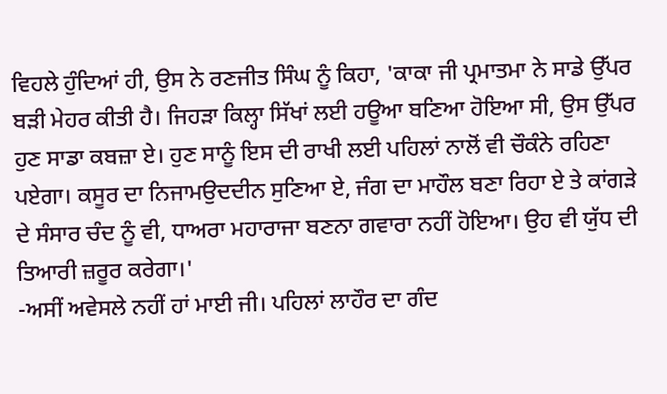ਵਿਹਲੇ ਹੁੰਦਿਆਂ ਹੀ, ਉਸ ਨੇ ਰਣਜੀਤ ਸਿੰਘ ਨੂੰ ਕਿਹਾ, 'ਕਾਕਾ ਜੀ ਪ੍ਰਮਾਤਮਾ ਨੇ ਸਾਡੇ ਉੱਪਰ ਬੜੀ ਮੇਹਰ ਕੀਤੀ ਹੈ। ਜਿਹੜਾ ਕਿਲ੍ਹਾ ਸਿੱਖਾਂ ਲਈ ਹਊਆ ਬਣਿਆ ਹੋਇਆ ਸੀ, ਉਸ ਉੱਪਰ ਹੁਣ ਸਾਡਾ ਕਬਜ਼ਾ ਏ। ਹੁਣ ਸਾਨੂੰ ਇਸ ਦੀ ਰਾਖੀ ਲਈ ਪਹਿਲਾਂ ਨਾਲੋਂ ਵੀ ਚੌਕੰਨੇ ਰਹਿਣਾ ਪਏਗਾ। ਕਸੂਰ ਦਾ ਨਿਜਾਮਉਦਦੀਨ ਸੁਣਿਆ ਏ, ਜੰਗ ਦਾ ਮਾਹੌਲ ਬਣਾ ਰਿਹਾ ਏ ਤੇ ਕਾਂਗੜੇ ਦੇ ਸੰਸਾਰ ਚੰਦ ਨੂੰ ਵੀ, ਧਾਅਰਾ ਮਹਾਰਾਜਾ ਬਣਨਾ ਗਵਾਰਾ ਨਹੀਂ ਹੋਇਆ। ਉਹ ਵੀ ਯੁੱਧ ਦੀ ਤਿਆਰੀ ਜ਼ਰੂਰ ਕਰੇਗਾ।'
-ਅਸੀਂ ਅਵੇਸਲੇ ਨਹੀਂ ਹਾਂ ਮਾਈ ਜੀ। ਪਹਿਲਾਂ ਲਾਹੌਰ ਦਾ ਗੰਦ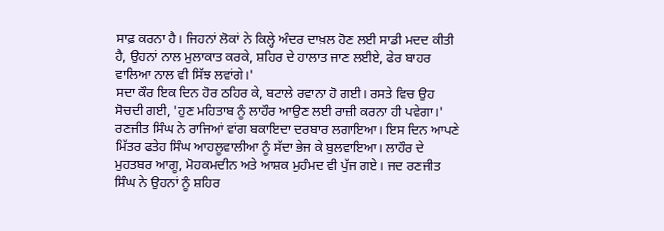ਸਾਫ਼ ਕਰਨਾ ਹੈ। ਜਿਹਨਾਂ ਲੋਕਾਂ ਨੇ ਕਿਲ੍ਹੇ ਅੰਦਰ ਦਾਖ਼ਲ ਹੋਣ ਲਈ ਸਾਡੀ ਮਦਦ ਕੀਤੀ ਹੈ, ਉਹਨਾਂ ਨਾਲ ਮੁਲਾਕਾਤ ਕਰਕੇ, ਸ਼ਹਿਰ ਦੇ ਹਾਲਾਤ ਜਾਣ ਲਈਏ, ਫੇਰ ਬਾਹਰ ਵਾਲਿਆ ਨਾਲ ਵੀ ਸਿੱਝ ਲਵਾਂਗੇ।'
ਸਦਾ ਕੌਰ ਇਕ ਦਿਨ ਹੋਰ ਠਹਿਰ ਕੇ, ਬਟਾਲੇ ਰਵਾਨਾ ਹੋ ਗਈ। ਰਸਤੇ ਵਿਚ ਉਹ ਸੋਚਦੀ ਗਈ, 'ਹੁਣ ਮਹਿਤਾਬ ਨੂੰ ਲਾਹੌਰ ਆਉਣ ਲਈ ਰਾਜ਼ੀ ਕਰਨਾ ਹੀ ਪਵੇਗਾ।'
ਰਣਜੀਤ ਸਿੰਘ ਨੇ ਰਾਜਿਆਂ ਵਾਂਗ ਬਕਾਇਦਾ ਦਰਬਾਰ ਲਗਾਇਆ। ਇਸ ਦਿਨ ਆਪਣੇ ਮਿੱਤਰ ਫਤੇਹ ਸਿੰਘ ਆਹਲੂਵਾਲੀਆ ਨੂੰ ਸੱਦਾ ਭੇਜ ਕੇ ਬੁਲਵਾਇਆ। ਲਾਹੌਰ ਦੇ ਮੁਹਤਬਰ ਆਗੂ, ਮੋਹਕਮਦੀਨ ਅਤੇ ਆਸ਼ਕ ਮੁਹੰਮਦ ਵੀ ਪੁੱਜ ਗਏ। ਜਦ ਰਣਜੀਤ ਸਿੰਘ ਨੇ ਉਹਨਾਂ ਨੂੰ ਸ਼ਹਿਰ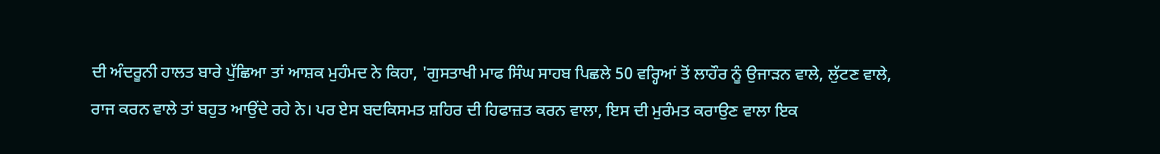ਦੀ ਅੰਦਰੂਨੀ ਹਾਲਤ ਬਾਰੇ ਪੁੱਛਿਆ ਤਾਂ ਆਸ਼ਕ ਮੁਹੰਮਦ ਨੇ ਕਿਹਾ, 'ਗੁਸਤਾਖੀ ਮਾਫ ਸਿੰਘ ਸਾਹਬ ਪਿਛਲੇ 50 ਵਰ੍ਹਿਆਂ ਤੋਂ ਲਾਹੌਰ ਨੂੰ ਉਜਾੜਨ ਵਾਲੇ, ਲੁੱਟਣ ਵਾਲੇ, ਰਾਜ ਕਰਨ ਵਾਲੇ ਤਾਂ ਬਹੁਤ ਆਉਂਦੇ ਰਹੇ ਨੇ। ਪਰ ਏਸ ਬਦਕਿਸਮਤ ਸ਼ਹਿਰ ਦੀ ਹਿਫਾਜ਼ਤ ਕਰਨ ਵਾਲਾ, ਇਸ ਦੀ ਮੁਰੰਮਤ ਕਰਾਉਣ ਵਾਲਾ ਇਕ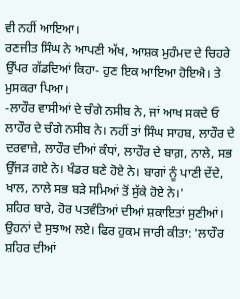ਵੀ ਨਹੀਂ ਆਇਆ।
ਰਣਜੀਤ ਸਿੰਘ ਨੇ ਆਪਣੀ ਅੱਖ, ਆਸ਼ਕ ਮੁਹੰਮਦ ਦੇ ਚਿਹਰੇ ਉੱਪਰ ਗੱਡਦਿਆਂ ਕਿਹਾ- ਹੁਣ ਇਕ ਆਇਆ ਹੋਇਐ। ਤੇ ਮੁਸਕਰਾ ਪਿਆ।
-ਲਾਹੌਰ ਵਾਸੀਆਂ ਦੇ ਚੰਗੇ ਨਸੀਬ ਨੇ, ਜਾਂ ਆਖ ਸਕਦੇ ਓ ਲਾਹੌਰ ਦੇ ਚੰਗੇ ਨਸੀਬ ਨੇ। ਨਹੀਂ ਤਾਂ ਸਿੰਘ ਸਾਹਬ, ਲਾਹੌਰ ਦੇ ਦਰਵਾਜ਼ੇ, ਲਾਹੌਰ ਦੀਆਂ ਕੰਧਾਂ, ਲਾਹੌਰ ਦੇ ਬਾਗ਼, ਨਾਲੇ, ਸਭ ਉੱਜੜ ਗਏ ਨੇ। ਖੰਡਰ ਬਣੇ ਹੋਏ ਨੇ। ਬਾਗਾਂ ਨੂੰ ਪਾਣੀ ਦੇਂਦੇ, ਖਾਲ, ਨਾਲੇ ਸਭ ਬੜੇ ਸਮਿਆਂ ਤੋਂ ਸੁੱਕੇ ਹੋਏ ਨੇ।'
ਸ਼ਹਿਰ ਬਾਰੇ, ਹੋਰ ਪਤਵੰਤਿਆਂ ਦੀਆਂ ਸ਼ਕਾਇਤਾਂ ਸੁਣੀਆਂ। ਉਹਨਾਂ ਦੇ ਸੁਝਾਅ ਲਏ। ਫਿਰ ਹੁਕਮ ਜਾਰੀ ਕੀਤਾ: 'ਲਾਹੌਰ ਸ਼ਹਿਰ ਦੀਆਂ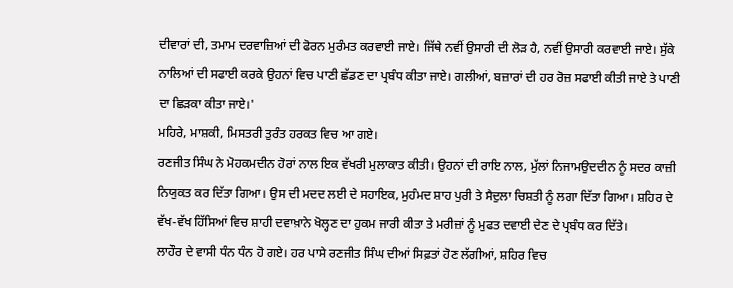ਦੀਵਾਰਾਂ ਦੀ, ਤਮਾਮ ਦਰਵਾਜ਼ਿਆਂ ਦੀ ਫੋਰਨ ਮੁਰੰਮਤ ਕਰਵਾਈ ਜਾਏ। ਜਿੱਥੇ ਨਵੀਂ ਉਸਾਰੀ ਦੀ ਲੋੜ ਹੈ, ਨਵੀਂ ਉਸਾਰੀ ਕਰਵਾਈ ਜਾਏ। ਸੁੱਕੇ ਨਾਲਿਆਂ ਦੀ ਸਫਾਈ ਕਰਕੇ ਉਹਨਾਂ ਵਿਚ ਪਾਣੀ ਛੱਡਣ ਦਾ ਪ੍ਰਬੰਧ ਕੀਤਾ ਜਾਏ। ਗਲੀਆਂ, ਬਜ਼ਾਰਾਂ ਦੀ ਹਰ ਰੋਜ਼ ਸਫਾਈ ਕੀਤੀ ਜਾਏ ਤੇ ਪਾਣੀ ਦਾ ਛਿੜਕਾ ਕੀਤਾ ਜਾਏ।'
ਮਹਿਰੇ, ਮਾਸ਼ਕੀ, ਮਿਸਤਰੀ ਤੁਰੰਤ ਹਰਕਤ ਵਿਚ ਆ ਗਏ।
ਰਣਜੀਤ ਸਿੰਘ ਨੇ ਮੋਹਕਮਦੀਨ ਹੋਰਾਂ ਨਾਲ ਇਕ ਵੱਖਰੀ ਮੁਲਾਕਾਤ ਕੀਤੀ। ਉਹਨਾਂ ਦੀ ਰਾਇ ਨਾਲ, ਮੁੱਲਾਂ ਨਿਜਾਮਉਦਦੀਨ ਨੂੰ ਸਦਰ ਕਾਜ਼ੀ ਨਿਯੁਕਤ ਕਰ ਦਿੱਤਾ ਗਿਆ। ਉਸ ਦੀ ਮਦਦ ਲਈ ਦੇ ਸਹਾਇਕ, ਮੁਹੰਮਦ ਸ਼ਾਹ ਪੁਰੀ ਤੇ ਸੈਦੁਲਾ ਚਿਸ਼ਤੀ ਨੂੰ ਲਗਾ ਦਿੱਤਾ ਗਿਆ। ਸ਼ਹਿਰ ਦੇ ਵੱਖ-ਵੱਖ ਹਿੱਸਿਆਂ ਵਿਚ ਸ਼ਾਹੀ ਦਵਾਖ਼ਾਨੇ ਖੋਲ੍ਹਣ ਦਾ ਹੁਕਮ ਜਾਰੀ ਕੀਤਾ ਤੇ ਮਰੀਜ਼ਾਂ ਨੂੰ ਮੁਫਤ ਦਵਾਈ ਦੇਣ ਦੇ ਪ੍ਰਬੰਧ ਕਰ ਦਿੱਤੇ।
ਲਾਹੌਰ ਦੇ ਵਾਸੀ ਧੰਨ ਧੰਨ ਹੋ ਗਏ। ਹਰ ਪਾਸੇ ਰਣਜੀਤ ਸਿੰਘ ਦੀਆਂ ਸਿਫ਼ਤਾਂ ਹੋਣ ਲੱਗੀਆਂ, ਸ਼ਹਿਰ ਵਿਚ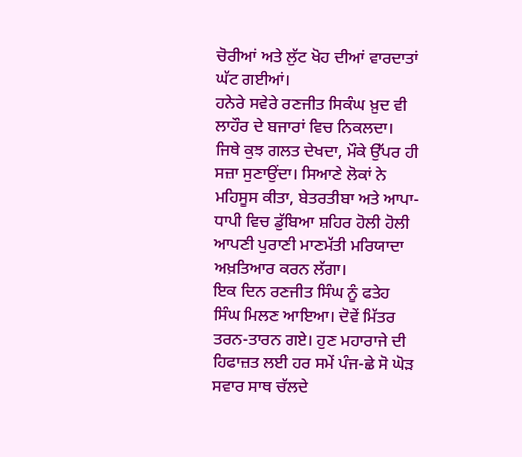ਚੋਰੀਆਂ ਅਤੇ ਲੁੱਟ ਖੋਹ ਦੀਆਂ ਵਾਰਦਾਤਾਂ ਘੱਟ ਗਈਆਂ।
ਹਨੇਰੇ ਸਵੇਰੇ ਰਣਜੀਤ ਸਿਕੰਘ ਖ਼ੁਦ ਵੀ ਲਾਹੌਰ ਦੇ ਬਜਾਰਾਂ ਵਿਚ ਨਿਕਲਦਾ। ਜਿਥੇ ਕੁਝ ਗਲਤ ਦੇਖਦਾ, ਮੌਕੇ ਉੱਪਰ ਹੀ ਸਜ਼ਾ ਸੁਣਾਉਂਦਾ। ਸਿਆਣੇ ਲੋਕਾਂ ਨੇ ਮਹਿਸੂਸ ਕੀਤਾ, ਬੇਤਰਤੀਬਾ ਅਤੇ ਆਪਾ-ਧਾਪੀ ਵਿਚ ਡੁੱਬਿਆ ਸ਼ਹਿਰ ਹੋਲੀ ਹੋਲੀ ਆਪਣੀ ਪੁਰਾਣੀ ਮਾਣਮੱਤੀ ਮਰਿਯਾਦਾ ਅਖ਼ਤਿਆਰ ਕਰਨ ਲੱਗਾ।
ਇਕ ਦਿਨ ਰਣਜੀਤ ਸਿੰਘ ਨੂੰ ਫਤੇਹ ਸਿੰਘ ਮਿਲਣ ਆਇਆ। ਦੋਵੇਂ ਮਿੱਤਰ ਤਰਨ-ਤਾਰਨ ਗਏ। ਹੁਣ ਮਹਾਰਾਜੇ ਦੀ ਹਿਫਾਜ਼ਤ ਲਈ ਹਰ ਸਮੇਂ ਪੰਜ-ਛੇ ਸੋ ਘੋੜ ਸਵਾਰ ਸਾਥ ਚੱਲਦੇ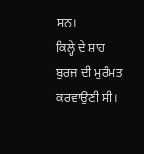ਸਨ।
ਕਿਲ੍ਹੇ ਦੇ ਸ਼ਾਹ ਬੁਰਜ ਦੀ ਮੁਰੰਮਤ ਕਰਵਾਉਣੀ ਸੀ।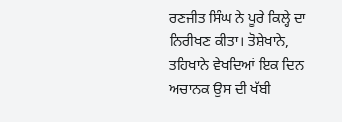ਰਣਜੀਤ ਸਿੰਘ ਨੇ ਪੂਰੇ ਕਿਲ੍ਹੇ ਦਾ ਨਿਰੀਖਣ ਕੀਤਾ। ਤੋਸ਼ੇਖਾਨੇ, ਤਹਿਖਾਨੇ ਵੇਖਦਿਆਂ ਇਕ ਦਿਨ ਅਚਾਨਕ ਉਸ ਦੀ ਖੱਬੀ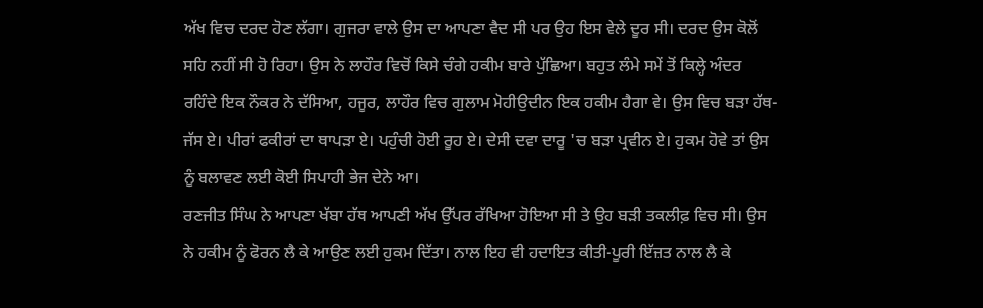ਅੱਖ ਵਿਚ ਦਰਦ ਹੋਣ ਲੱਗਾ। ਗੁਜਰਾ ਵਾਲੇ ਉਸ ਦਾ ਆਪਣਾ ਵੈਦ ਸੀ ਪਰ ਉਹ ਇਸ ਵੇਲੇ ਦੂਰ ਸੀ। ਦਰਦ ਉਸ ਕੋਲੋਂ ਸਹਿ ਨਹੀਂ ਸੀ ਹੋ ਰਿਹਾ। ਉਸ ਨੇ ਲਾਹੌਰ ਵਿਚੋਂ ਕਿਸੇ ਚੰਗੇ ਹਕੀਮ ਬਾਰੇ ਪੁੱਛਿਆ। ਬਹੁਤ ਲੰਮੇ ਸਮੇਂ ਤੋਂ ਕਿਲ੍ਹੇ ਅੰਦਰ ਰਹਿੰਦੇ ਇਕ ਨੌਕਰ ਨੇ ਦੱਸਿਆ, ਹਜੂਰ, ਲਾਹੌਰ ਵਿਚ ਗੁਲਾਮ ਮੋਹੀਉਦੀਨ ਇਕ ਹਕੀਮ ਹੈਗਾ ਵੇ। ਉਸ ਵਿਚ ਬੜਾ ਹੱਥ-ਜੱਸ ਏ। ਪੀਰਾਂ ਫਕੀਰਾਂ ਦਾ ਥਾਪੜਾ ਏ। ਪਹੁੰਚੀ ਹੋਈ ਰੂਹ ਏ। ਦੇਸੀ ਦਵਾ ਦਾਰੂ 'ਚ ਬੜਾ ਪ੍ਰਵੀਨ ਏ। ਹੁਕਮ ਹੋਵੇ ਤਾਂ ਉਸ ਨੂੰ ਬਲਾਵਣ ਲਈ ਕੋਈ ਸਿਪਾਹੀ ਭੇਜ ਦੇਨੇ ਆ।
ਰਣਜੀਤ ਸਿੰਘ ਨੇ ਆਪਣਾ ਖੱਬਾ ਹੱਥ ਆਪਣੀ ਅੱਖ ਉੱਪਰ ਰੱਖਿਆ ਹੋਇਆ ਸੀ ਤੇ ਉਹ ਬੜੀ ਤਕਲੀਫ਼ ਵਿਚ ਸੀ। ਉਸ ਨੇ ਹਕੀਮ ਨੂੰ ਫੋਰਨ ਲੈ ਕੇ ਆਉਣ ਲਈ ਹੁਕਮ ਦਿੱਤਾ। ਨਾਲ ਇਹ ਵੀ ਹਦਾਇਤ ਕੀਤੀ-ਪੂਰੀ ਇੱਜ਼ਤ ਨਾਲ ਲੈ ਕੇ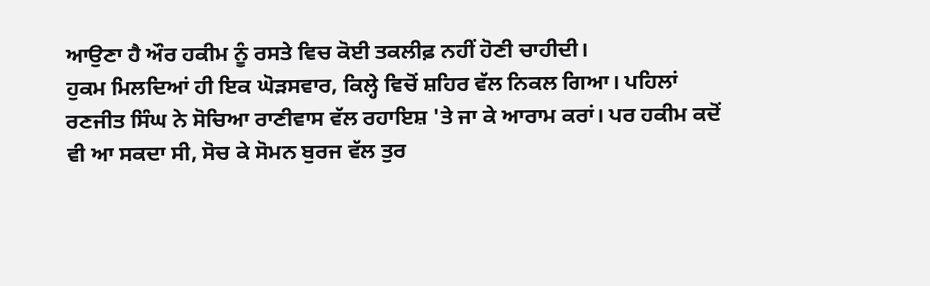ਆਉਣਾ ਹੈ ਔਰ ਹਕੀਮ ਨੂੰ ਰਸਤੇ ਵਿਚ ਕੋਈ ਤਕਲੀਫ਼ ਨਹੀਂ ਹੋਣੀ ਚਾਹੀਦੀ।
ਹੁਕਮ ਮਿਲਦਿਆਂ ਹੀ ਇਕ ਘੋੜਸਵਾਰ, ਕਿਲ੍ਹੇ ਵਿਚੋਂ ਸ਼ਹਿਰ ਵੱਲ ਨਿਕਲ ਗਿਆ। ਪਹਿਲਾਂ ਰਣਜੀਤ ਸਿੰਘ ਨੇ ਸੋਚਿਆ ਰਾਣੀਵਾਸ ਵੱਲ ਰਹਾਇਸ਼ 'ਤੇ ਜਾ ਕੇ ਆਰਾਮ ਕਰਾਂ। ਪਰ ਹਕੀਮ ਕਦੋਂ ਵੀ ਆ ਸਕਦਾ ਸੀ, ਸੋਚ ਕੇ ਸੋਮਨ ਬੁਰਜ ਵੱਲ ਤੁਰ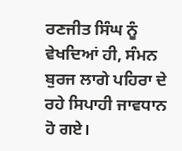ਰਣਜੀਤ ਸਿੰਘ ਨੂੰ ਵੇਖਦਿਆਂ ਹੀ, ਸੰਮਨ ਬੁਰਜ ਲਾਗੇ ਪਹਿਰਾ ਦੇ ਰਹੇ ਸਿਪਾਹੀ ਜਾਵਧਾਨ ਹੋ ਗਏ।